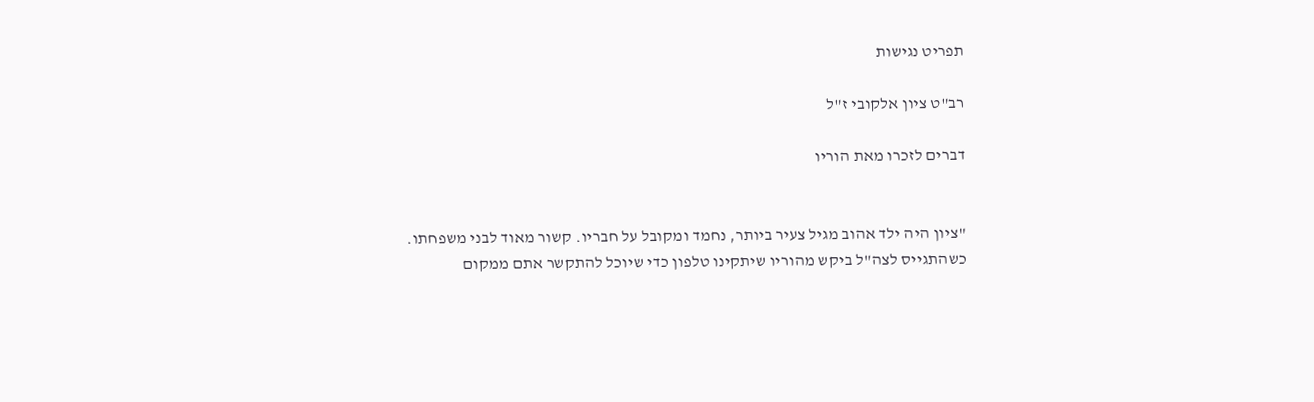תפריט נגישות

רב"ט ציון אלקובי ז"ל

דברים לזכרו מאת הוריו


"ציון היה ילד אהוב מגיל צעיר ביותר, נחמד ומקובל על חבריו. קשור מאוד לבני משפחתו. כשהתגייס לצה"ל ביקש מהוריו שיתקינו טלפון כדי שיוכל להתקשר אתם ממקום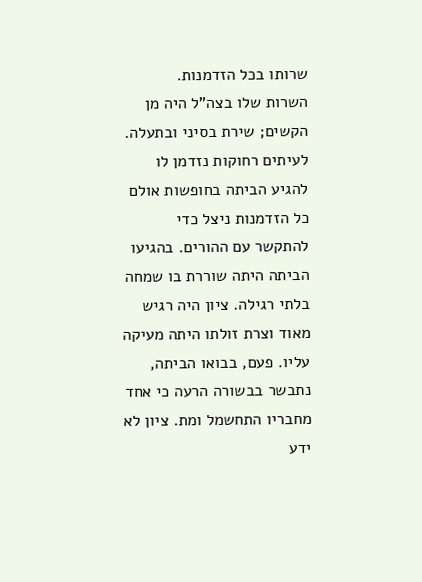שרותו בכל הזדמנות.
השרות שלו בצה"ל היה מן הקשים; שירת בסיני ובתעלה. לעיתים רחוקות נזדמן לו להגיע הביתה בחופשות אולם כל הזדמנות ניצל כדי להתקשר עם ההורים. בהגיעו הביתה היתה שוררת בו שמחה בלתי רגילה. ציון היה רגיש מאוד וצרת זולתו היתה מעיקה עליו. פעם, בבואו הביתה, נתבשר בבשורה הרעה כי אחד מחבריו התחשמל ומת. ציון לא ידע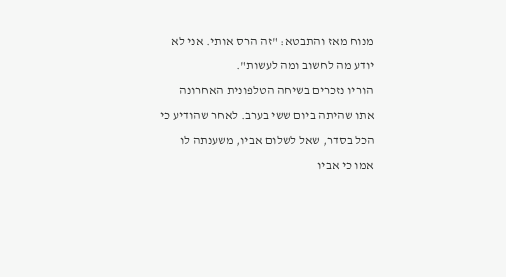מנוח מאז והתבטא: "זה הרס אותי. אני לא יודע מה לחשוב ומה לעשות".
הוריו נזכרים בשיחה הטלפונית האחרונה אתו שהיתה ביום ששי בערב. לאחר שהודיע כי הכל בסדר, שאל לשלום אביו, משענתה לו אמו כי אביו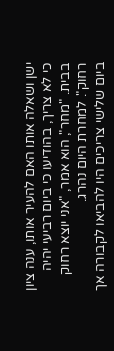ישן ושאלה אותו האם להעיר אותו, ענה ציון כי לא צריך, בהודיעו כי ביום רביעי יהיה בבית. "מחר", הוא אמר, "אני יוצא רחוק רחוק". למחרת היום נהרג.
ביום שלישי צריכים היו להביאו לקבורה אך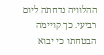ההלוויה נדחתה ליום רביעי. כך קויימה הבטחתו כי יבוא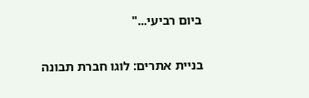ביום רביעי..."

בניית אתרים: לוגו חברת תבונה